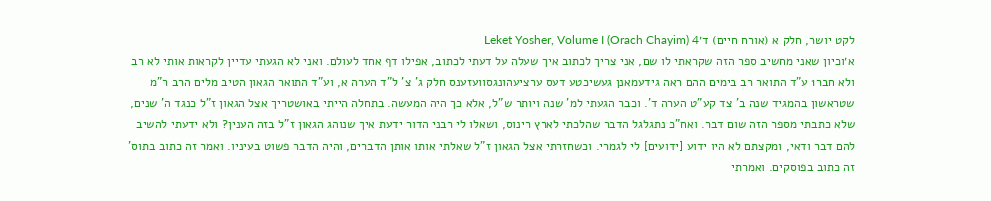לקט יושר, חלק א (אורח חיים) ד׳Leket Yosher, Volume I (Orach Chayim) 4
א׳וכיון שאני מחשיב ספר הזה שקראתי לו שם, אני צריך לכתוב איך שעלה על דעתי לכתוב, אפילו דף אחד לעולם. ואני לא הגעתי עדיין לקראות אותי לא רב ולא חבר1 ע"ד התואר רב בימים ההם ראה גידעמאנן געשיכטע דעס ערציעהונגסוועזענס חלק ג' צ' ל"ד הערה א, וע"ד התואר הגאון הטיב מלים הרב ר"מ שטראשון בהמגיד שנה ב' צד קע"ט הערה ד'. וכבר הגעתי למ' שנה ויותר ש"ל, אלא כך היה המעשה. בתחלה הייתי באושטריך אצל הגאון ז"ל כנגד ה' שנים, שלא כתבתי מספר הזה שום דבר. ואח"כ נתגלגל הדבר שהלכתי לארץ רינוס, ושאלו לי רבני הדור ידעת איך שנוהג הגאון ז"ל בזה הענין? ולא ידעתי להשיב להם דבר ודאי, ומקצתם לא היו ידוע [ידועים] לי לגמרי. וכשחזרתי אצל הגאון ז"ל שאלתי אותו אותן הדברים, והיה הדבר פשוט בעיניו. ואמר זה כתוב בתוס' זה כתוב בפוסקים. ואמרתי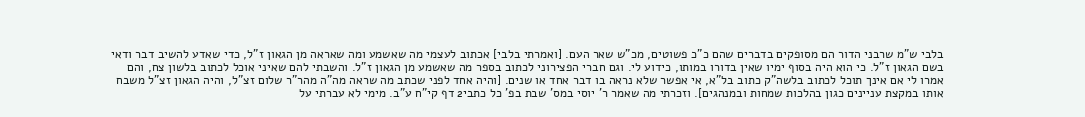בלבי ש"מ שרבני הדור הם מסופקים בדברים שהם כ"כ פשוטים, מכ"ש שאר העם. [ואמרתי בלבי] אכתוב לעצמי מה שאשמע ומה שאראה מן הגאון ז"ל, כדי שאדע להשיב דבר ודאי בשם הגאון ז"ל. כי הוא היה בסוף ימיו שאין בדורו במותו, כידוע לי. וגם חברי הפצירוני לכתוב בספר מה שאשמע מן הגאון ז"ל. והשבתי להם שאיני אוכל לכתוב בלשון צח, והם אמרו לי אם אינך תוכל לכתוב בלשה"ק כתוב בל"א, אי אפשר שלא נראה בו דבר אחד או שנים. [והיה אחד לפני שכתב מה שראה מה"ה מהר"ר שלום זצ"ל, והיה הגאון זצ"ל משבח אותו במקצת עניינים כגון בהלכות שמחות ובמנהגים]. וזכרתי מה שאמר ר' יוסי במס' שבת בפ' כל כתבי2 דף קי"ח ע"ב. מימי לא עברתי על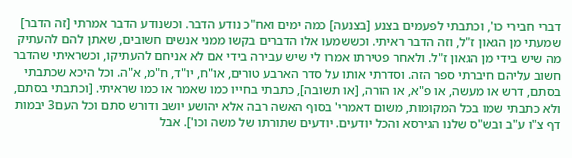דברי חבירי כו', וכתבתי לפעמים בצנע [בצנעה] כמה ימים ואח"כ נודע הדבר. וכשנודע הדבר אמרתי [זה הדבר] שמעתי מן הגאון ז"ל, וזה הדבר ראיתי. וכששמעו אלו הדברים בקשו ממני אנשים חשובים, שאתן להם להעתיק מה שיש בידי מן הגאון ז"ל. ולאחר פטירתו אמרו לי שיש עבירה בידי אם לא אניחם להעתיקו, וכשראיתי שהדבר חשוב עליהם חיברתי ספר הזה. וסדרתי אותו על סדר הארבע טורים, או"ח, יו"ד, ח"מ, א"ה. וכל היכא שכתבתי בסתם, דרש או מעשה, או פ"א, או הורה, [או תשובה], כתבתי בחייו כמו שאמר או כמו שראיתי. [וכתבתי בסתם, ולא כתבתי שמו בכל המקומות, משום דאמרי' בסוף האשה רבה אלא יהושע יושב ודורש סתם וכל העם3 יבמות דף צ"ו ע"ב ובש"ס שלנו הגירסא והכל יודעים. יודעים שתורתו של משה וכו']. אבל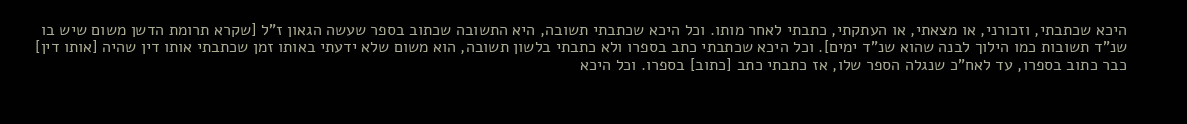היכא שכתבתי, וזכורני, או מצאתי, או העתקתי, כתבתי לאחר מותו. וכל היכא שכתבתי תשובה, היא התשובה שכתוב בספר שעשה הגאון ז"ל [שקרא תרומת הדשן משום שיש בו שנ"ד תשובות כמו הילוך לבנה שהוא שנ"ד ימים]. וכל היכא שכתבתי כתב בספרו ולא כתבתי בלשון תשובה, הוא משום שלא ידעתי באותו זמן שכתבתי אותו דין שהיה [אותו דין] כבר כתוב בספרו, עד לאח"כ שנגלה הספר שלו, אז כתבתי כתב [כתוב] בספרו. וכל היכא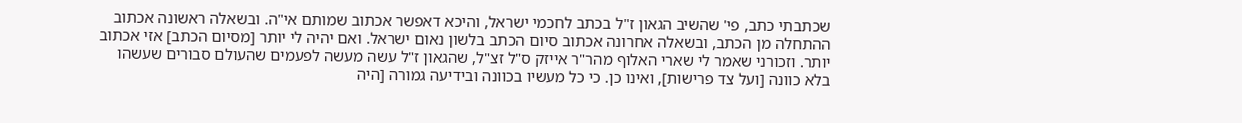שכתבתי כתב, פי' שהשיב הגאון ז"ל בכתב לחכמי ישראל, והיכא דאפשר אכתוב שמותם אי"ה. ובשאלה ראשונה אכתוב ההתחלה מן הכתב, ובשאלה אחרונה אכתוב סיום הכתב בלשון נאום ישראל. ואם יהיה לי יותר [מסיום הכתב] אזי אכתוב יותר. וזכורני שאמר לי שארי האלוף מהר"ר אייזק ס"ל זצ"ל, שהגאון ז"ל עשה מעשה לפעמים שהעולם סבורים שעשהו בלא כוונה [ועל צד פרישות], ואינו כן. כי כל מעשיו בכוונה ובידיעה גמורה [היה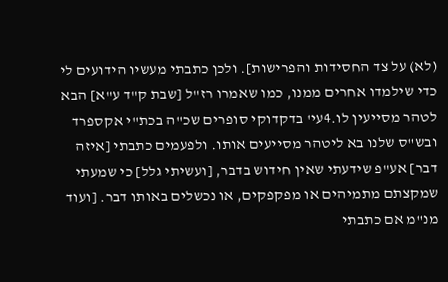(לא) על צד החסידות והפרישות]. ולכן כתבתי מעשיו הידועים לי כדי שילמדו אחרים ממנו, כמו שאמרו רז"ל [שבת ק"ד ע"א] הבא לטהר מסייעין לו.4עי' בדקדוקי סופרים שכ"ה בכת"י אקספרד ובש"ס שלנו בא ליטהר מסייעים אותו. ולפעמים כתבתי [איזה דבר] אע"פ שידעתי שאין חידוש בדבר, [ועשיתי גלל] כי שמעתי שמקצתם מתמיהים או מפקפקים, או נכשלים באותו דבר. [ועוד מנ"מ אם כתבתי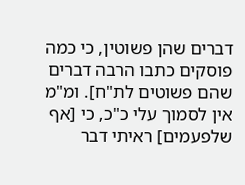דברים שהן פשוטין, כי כמה פוסקים כתבו הרבה דברים שהם פשוטים לת"ח]. ומ"מ אין לסמוך עלי כ"כ, כי [אף שלפעמים] ראיתי דבר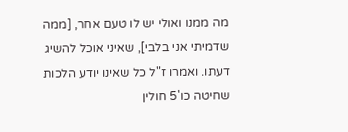מה ממנו ואולי יש לו טעם אחר, [ממה שדמיתי אני בלבי], שאיני אוכל להשיג דעתו. ואמרו ז"ל כל שאינו יודע הלכות שחיטה כו'5 חולין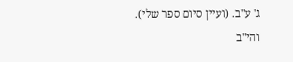ג' ע"ב. (ועיין סיום ספר שלי). והי"ב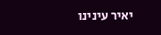יאיר עינינו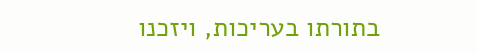בתורתו בעריכות, ויזכנו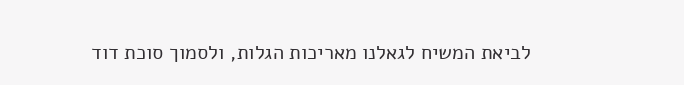לביאת המשיח לגאלנו מאריכות הגלות, ולסמוך סוכת דוד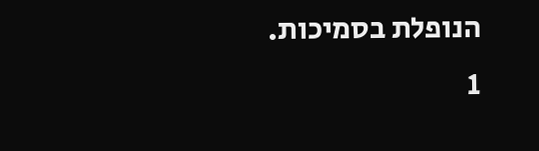הנופלת בסמיכות.
1